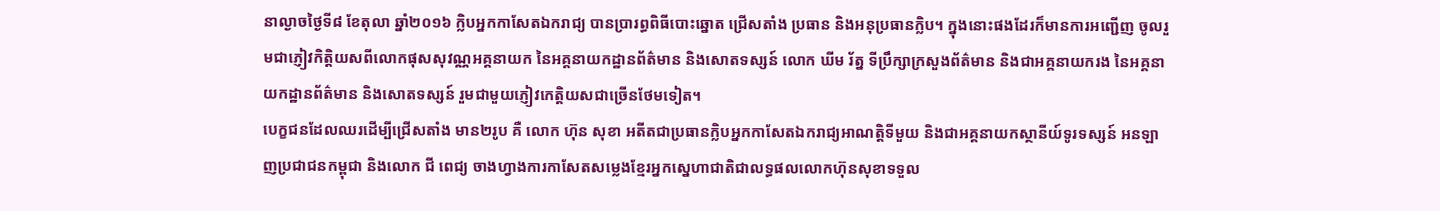នាល្ងាចថ្ងៃទី៨ ខែតុលា ឆ្នាំ២០១៦ ក្លិបអ្នកកាសែតឯករាជ្យ បានប្រារព្ធពិធីបោះឆ្នោត ជ្រើសតាំង ប្រធាន និងអនុប្រធានក្លិប។ ក្នុងនោះផងដែរក៏មានការអញ្ជើញ ចូលរួមជាភ្ញៀវកិត្តិយសពីលោកផុសសុវណ្ណអគ្គនាយក នៃអគ្គនាយកដ្ឋានព័ត៌មាន និងសោតទស្សន៍ លោក ឃីម រ័ត្ន ទីប្រឹក្សាក្រសួងព័ត៌មាន និងជាអគ្គនាយករង នៃអគ្គនាយកដ្ឋានព័ត៌មាន និងសោតទស្សន៍ រួមជាមួយភ្ញៀវកេត្តិយសជាច្រើនថែមទៀត។
បេក្ខជនដែលឈរដើម្បីជ្រើសតាំង មាន២រូប គឺ លោក ហ៊ុន សុខា អតីតជាប្រធានក្លិបអ្នកកាសែតឯករាជ្យអាណត្តិទីមួយ និងជាអគ្គនាយកស្ថានីយ៍ទូរទស្សន៍ អនឡាញប្រជាជនកម្ពុជា និងលោក ជី ពេជ្យ ចាងហ្វាងការកាសែតសម្លេងខ្មែរអ្នកស្នេហាជាតិជាលទ្ធផលលោកហ៊ុនសុខាទទួល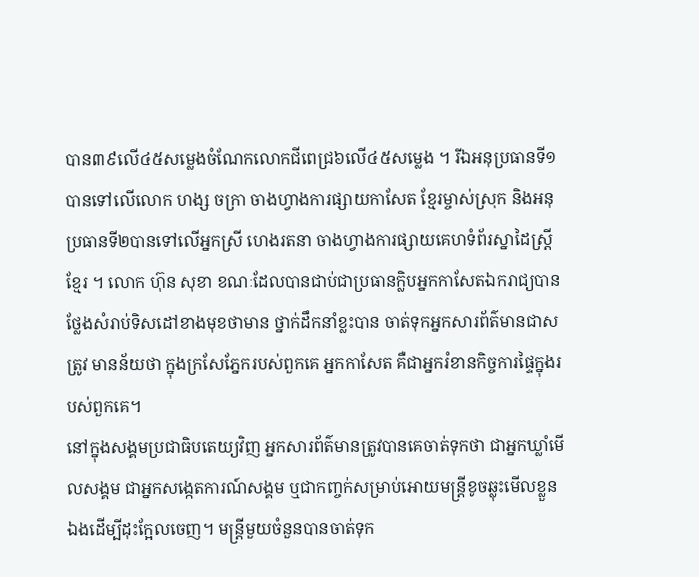បាន៣៩លើ៤៥សម្លេងចំណែកលោកជីពេជ្រ៦លើ៤៥សម្លេង ។ រីឯអនុប្រធានទី១ បានទៅលើលោក ហង្ស ចក្រា ចាងហ្វាងការផ្សាយកាសែត ខ្មែរម្ចាស់ស្រុក និងអនុប្រធានទី២បានទៅលើអ្នកស្រី ហេងរតនា ចាងហ្វាងការផ្សាយគេហទំព័រស្នាដៃស្ត្រីខ្មែរ ។ លោក ហ៊ុន សុខា ខណៈដែលបានជាប់ជាប្រធានក្លិបអ្នកកាសែតឯករាជ្យបានថ្លែងសំរាប់ទិសដៅខាងមុខថាមាន ថ្នាក់ដឹកនាំខ្លះបាន ចាត់ទុកអ្នកសារព័ត៌មានជាសត្រូវ មានន័យថា ក្នុងក្រសែភ្នែករបស់ពួកគេ អ្នកកាសែត គឺជាអ្នករំខានកិច្ចការផ្ទៃក្នុងរបស់ពួកគេ។
នៅក្នុងសង្គមប្រជាធិបតេយ្យវិញ អ្នកសារព័ត៌មានត្រូវបានគេចាត់ទុកថា ជាអ្នកឃ្លាំមើលសង្គម ជាអ្នកសង្កេតការណ៍សង្គម ឬជាកញ្ចក់សម្រាប់អោយមន្ត្រីខូចឆ្លុះមើលខ្លួនឯងដើម្បីដុះក្អែលចេញ។ មន្ត្រីមួយចំនួនបានចាត់ទុក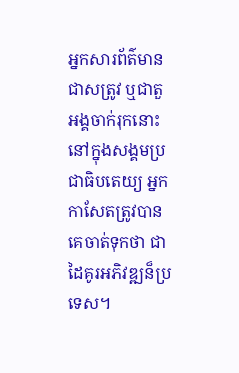អ្នកសារព័ត៌មានជាសត្រូវ ឬជាតួអង្គចាក់រុកនោះ នៅក្នុងសង្គមប្រជាធិបតេយ្យ អ្នកកាសែតត្រូវបានគេចាត់ទុកថា ជាដៃគូរអភិវឌ្ឍន៏ប្រទេស។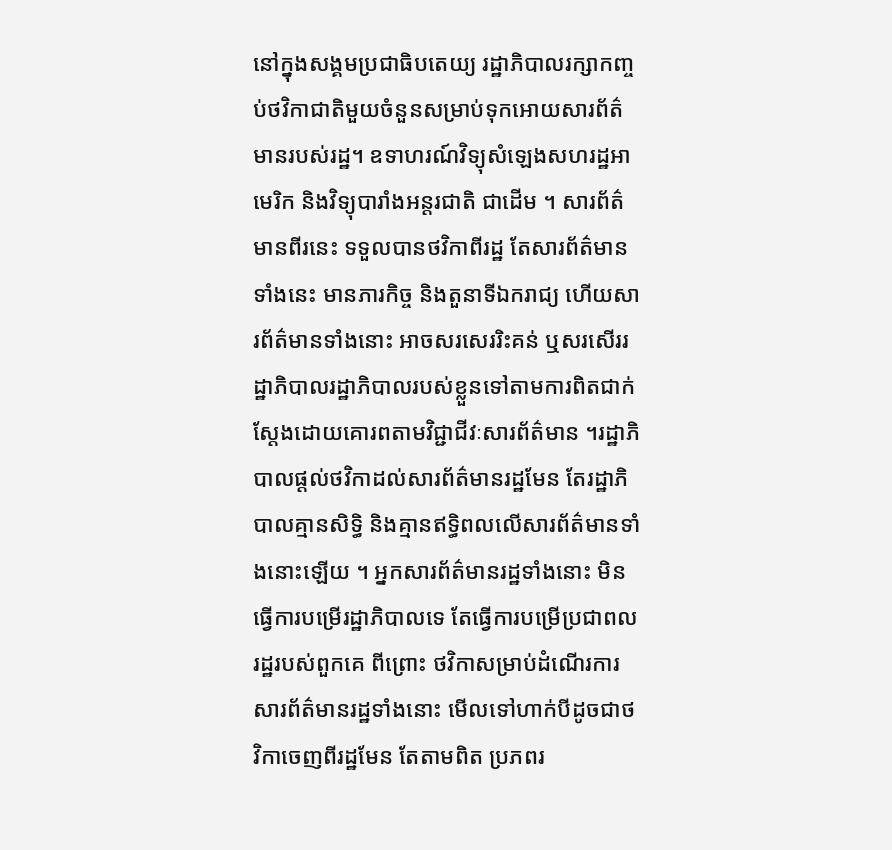នៅក្នុងសង្គមប្រជាធិបតេយ្យ រដ្ឋាភិបាលរក្សាកញ្ចប់ថវិកាជាតិមួយចំនួនសម្រាប់ទុកអោយសារព័ត៌មានរបស់រដ្ឋ។ ឧទាហរណ៍វិទ្យុសំឡេងសហរដ្ឋអាមេរិក និងវិទ្យុបារាំងអន្តរជាតិ ជាដើម ។ សារព័ត៌មានពីរនេះ ទទួលបានថវិកាពីរដ្ឋ តែសារព័ត៌មានទាំងនេះ មានភារកិច្ច និងតួនាទីឯករាជ្យ ហើយសារព័ត៌មានទាំងនោះ អាចសរសេររិះគន់ ឬសរសើររដ្ឋាភិបាលរដ្ឋាភិបាលរបស់ខ្លួនទៅតាមការពិតជាក់ស្តែងដោយគោរពតាមវិជ្ជាជីវៈសារព័ត៌មាន ។រដ្ឋាភិបាលផ្តល់ថវិកាដល់សារព័ត៌មានរដ្ឋមែន តែរដ្ឋាភិបាលគ្មានសិទ្ធិ និងគ្មានឥទ្ធិពលលើសារព័ត៌មានទាំងនោះឡើយ ។ អ្នកសារព័ត៌មានរដ្ឋទាំងនោះ មិនធ្វើការបម្រើរដ្ឋាភិបាលទេ តែធ្វើការបម្រើប្រជាពលរដ្ឋរបស់ពួកគេ ពីព្រោះ ថវិកាសម្រាប់ដំណើរការសារព័ត៌មានរដ្ឋទាំងនោះ មើលទៅហាក់បីដូចជាថវិកាចេញពីរដ្ឋមែន តែតាមពិត ប្រភពរ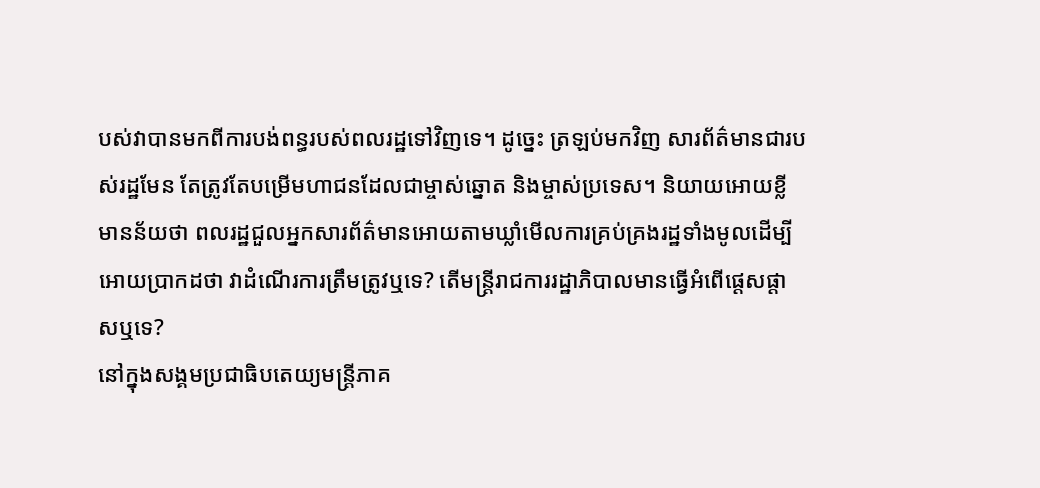បស់វាបានមកពីការបង់ពន្ធរបស់ពលរដ្ឋទៅវិញទេ។ ដូច្នេះ ត្រឡប់មកវិញ សារព័ត៌មានជារបស់រដ្ឋមែន តែត្រូវតែបម្រើមហាជនដែលជាម្ចាស់ឆ្នោត និងម្ចាស់ប្រទេស។ និយាយអោយខ្លី មានន័យថា ពលរដ្ឋជួលអ្នកសារព័ត៌មានអោយតាមឃ្លាំមើលការគ្រប់គ្រងរដ្ឋទាំងមូលដើម្បីអោយប្រាកដថា វាដំណើរការត្រឹមត្រូវឬទេ? តើមន្ត្រីរាជការរដ្ឋាភិបាលមានធ្វើអំពើផ្តេសផ្តាសឬទេ?
នៅក្នុងសង្គមប្រជាធិបតេយ្យមន្ត្រីភាគ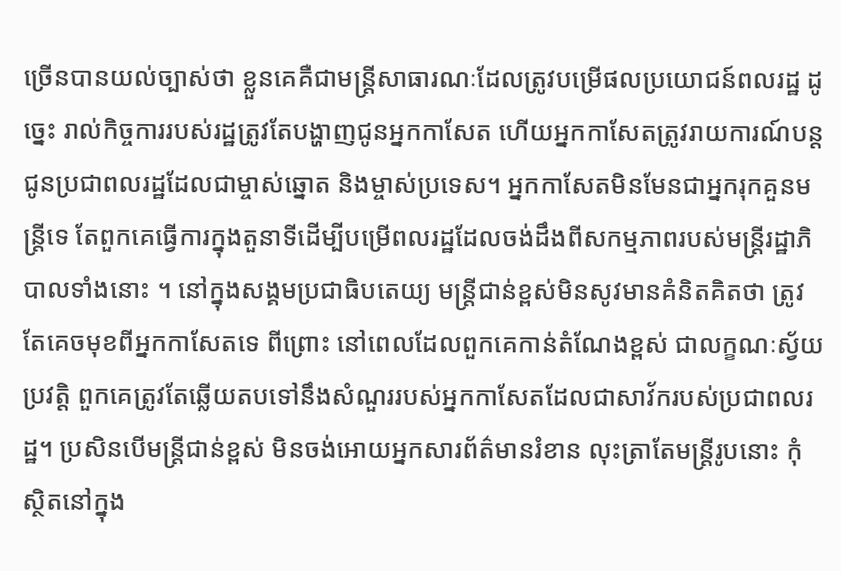ច្រើនបានយល់ច្បាស់ថា ខ្លួនគេគឺជាមន្ត្រីសាធារណៈដែលត្រូវបម្រើផលប្រយោជន៍ពលរដ្ឋ ដូច្នេះ រាល់កិច្ចការរបស់រដ្ឋត្រូវតែបង្ហាញជូនអ្នកកាសែត ហើយអ្នកកាសែតត្រូវរាយការណ៍បន្តជូនប្រជាពលរដ្ឋដែលជាម្ចាស់ឆ្នោត និងម្ចាស់ប្រទេស។ អ្នកកាសែតមិនមែនជាអ្នករុកគួនមន្ត្រីទេ តែពួកគេធ្វើការក្នុងតួនាទីដើម្បីបម្រើពលរដ្ឋដែលចង់ដឹងពីសកម្មភាពរបស់មន្ត្រីរដ្ឋាភិបាលទាំងនោះ ។ នៅក្នុងសង្គមប្រជាធិបតេយ្យ មន្ត្រីជាន់ខ្ពស់មិនសូវមានគំនិតគិតថា ត្រូវតែគេចមុខពីអ្នកកាសែតទេ ពីព្រោះ នៅពេលដែលពួកគេកាន់តំណែងខ្ពស់ ជាលក្ខណៈស្វ័យប្រវត្តិ ពួកគេត្រូវតែឆ្លើយតបទៅនឹងសំណួររបស់អ្នកកាសែតដែលជាសាវ័ករបស់ប្រជាពលរដ្ឋ។ ប្រសិនបើមន្ត្រីជាន់ខ្ពស់ មិនចង់អោយអ្នកសារព័ត៌មានរំខាន លុះត្រាតែមន្ត្រីរូបនោះ កុំស្ថិតនៅក្នុង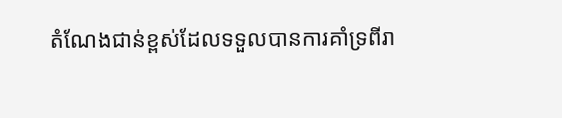តំណែងជាន់ខ្ពស់ដែលទទួលបានការគាំទ្រពីរា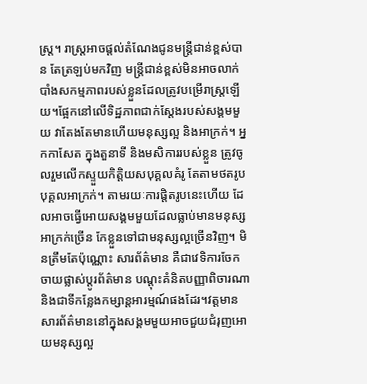ស្ត្រ។ រាស្ត្រអាចផ្តល់តំណែងជូនមន្ត្រីជាន់ខ្ពស់បាន តែត្រឡប់មកវិញ មន្ត្រីជាន់ខ្ពស់មិនអាចលាក់បាំងសកម្មភាពរបស់ខ្លួនដែលត្រូវបម្រើរាស្ត្រឡើយ។ផ្អែកនៅលើទិដ្ឋភាពជាក់ស្តែងរបស់សង្គមមួយ វាតែងតែមានហើយមនុស្សល្អ និងអាក្រក់។ អ្នកកាសែត ក្នុងតួនាទី និងមសិការរបស់ខ្លួន ត្រូវចូលរួមលើកស្ទួយកិត្តិយសបុគ្គលគំរូ តែតាមថតរូបបុគ្គលអាក្រក់។ តាមរយៈការផ្តិតរូបនេះហើយ ដែលអាចធ្វើអោយសង្គមមួយដែលធ្លាប់មានមនុស្សអាក្រក់ច្រើន កែខ្លួនទៅជាមនុស្សល្អច្រើនវិញ។ មិនត្រឹមតែប៉ុណ្ណោះ សារព័ត៌មាន គឺជាវេទិការចែកចាយផ្លាស់ប្តូរព័ត៌មាន បណ្តុះគំនិតបញ្ញាពិចារណា និងជាទីកន្លែងកម្សាន្តអារម្មណ៍ផងដែរ។វត្តមានសារព័ត៌មាននៅក្នុងសង្គមមួយអាចជួយជំរុញអោយមនុស្សល្អ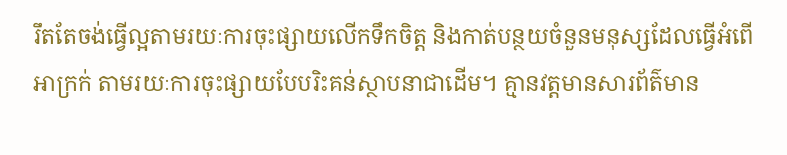រឹតតែចង់ធ្វើល្អតាមរយៈការចុះផ្សាយលើកទឹកចិត្ត និងកាត់បន្ថយចំនួនមនុស្សដែលធ្វើអំពើអាក្រក់ តាមរយៈការចុះផ្សាយបែបរិះគន់ស្ថាបនាជាដើម។ គ្មានវត្តមានសារព័ត៌មាន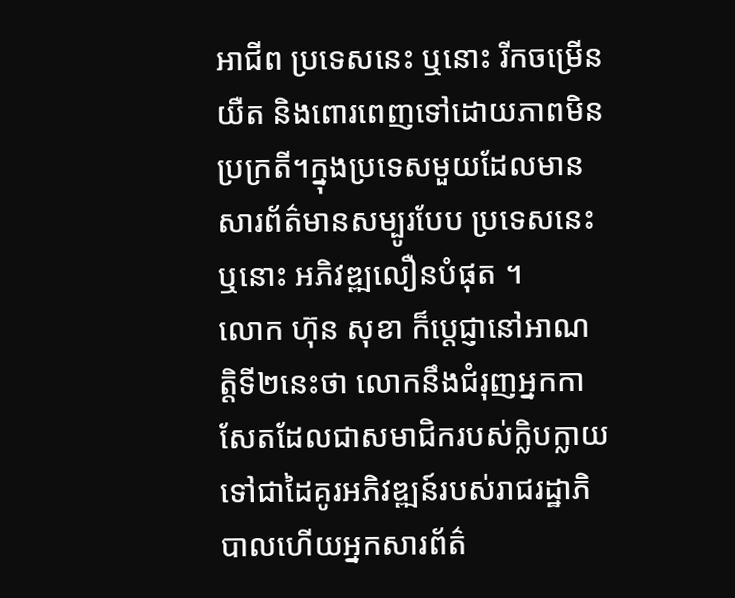អាជីព ប្រទេសនេះ ឬនោះ រីកចម្រើនយឺត និងពោរពេញទៅដោយភាពមិនប្រក្រតី។ក្នុងប្រទេសមួយដែលមានសារព័ត៌មានសម្បូរបែប ប្រទេសនេះ ឬនោះ អភិវឌ្ឍលឿនបំផុត ។
លោក ហ៊ុន សុខា ក៏ប្តេជ្ញានៅអាណត្តិទី២នេះថា លោកនឹងជំរុញអ្នកកាសែតដែលជាសមាជិករបស់ក្លិបក្លាយទៅជាដៃគូរអភិវឌ្ឍន៍របស់រាជរដ្ឋាភិបាលហើយអ្នកសារព័ត៌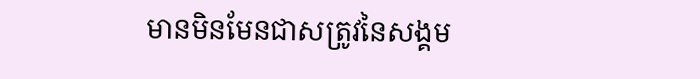មានមិនមែនជាសត្រូវនៃសង្គម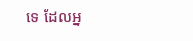ទេ ដែលអ្ន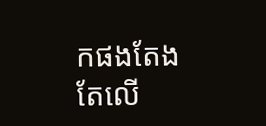កផងតែងតែលើ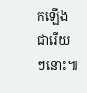កឡើងជារើយៗនោះ៕